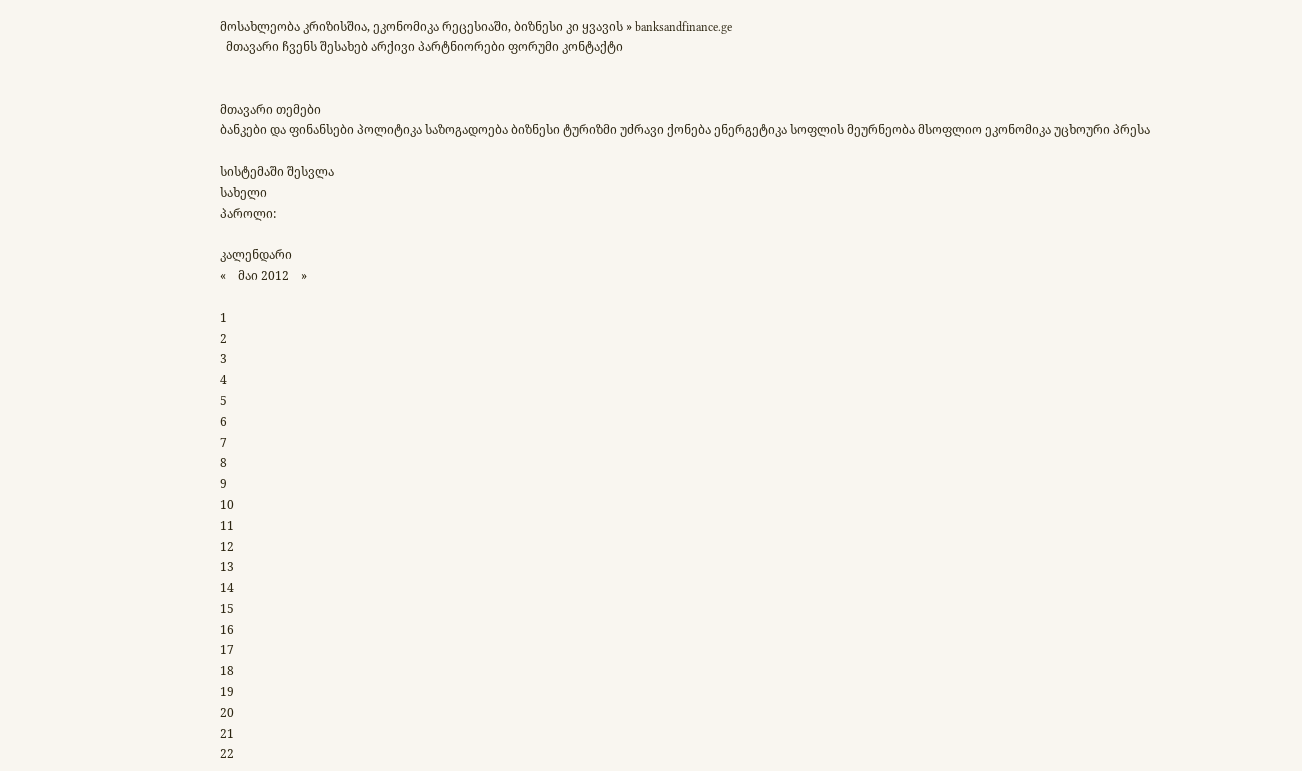მოსახლეობა კრიზისშია, ეკონომიკა რეცესიაში, ბიზნესი კი ყვავის » banksandfinance.ge
  მთავარი ჩვენს შესახებ არქივი პარტნიორები ფორუმი კონტაქტი


მთავარი თემები
ბანკები და ფინანსები პოლიტიკა საზოგადოება ბიზნესი ტურიზმი უძრავი ქონება ენერგეტიკა სოფლის მეურნეობა მსოფლიო ეკონომიკა უცხოური პრესა

სისტემაში შესვლა
სახელი
პაროლი:

კალენდარი
«    მაი 2012    »

1
2
3
4
5
6
7
8
9
10
11
12
13
14
15
16
17
18
19
20
21
22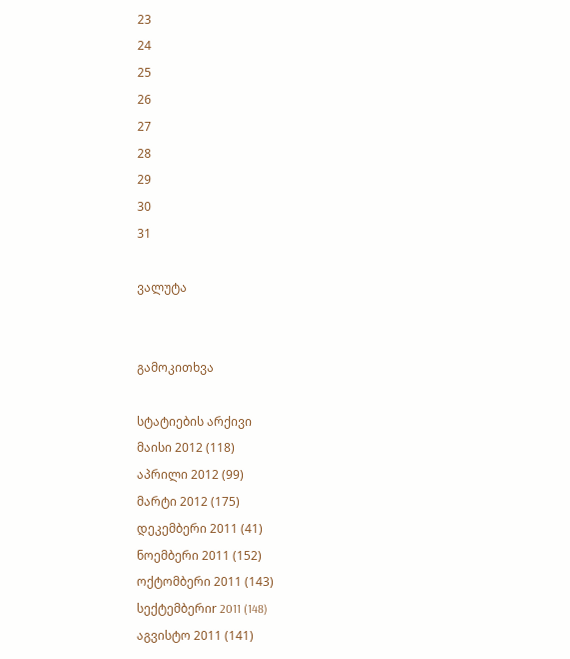23
24
25
26
27
28
29
30
31

ვალუტა


გამოკითხვა

სტატიების არქივი
მაისი 2012 (118)
აპრილი 2012 (99)
მარტი 2012 (175)
დეკემბერი 2011 (41)
ნოემბერი 2011 (152)
ოქტომბერი 2011 (143)
სექტემბერიr 2011 (148)
აგვისტო 2011 (141)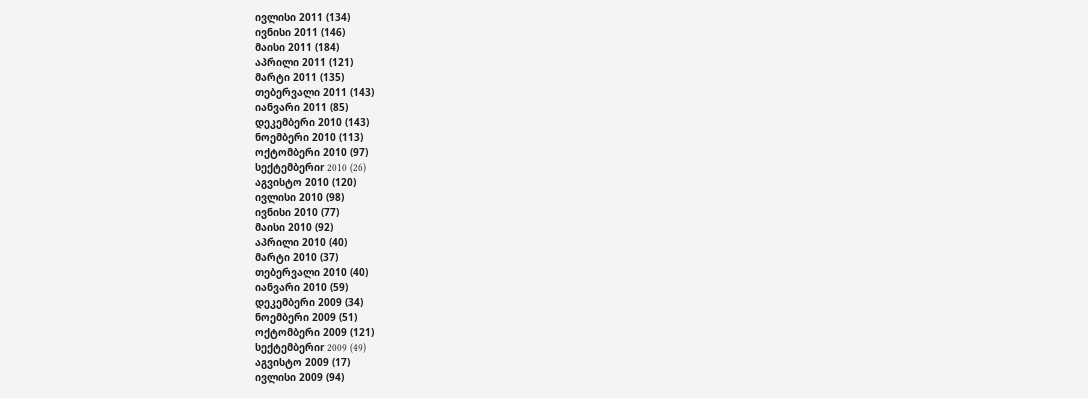ივლისი 2011 (134)
ივნისი 2011 (146)
მაისი 2011 (184)
აპრილი 2011 (121)
მარტი 2011 (135)
თებერვალი 2011 (143)
იანვარი 2011 (85)
დეკემბერი 2010 (143)
ნოემბერი 2010 (113)
ოქტომბერი 2010 (97)
სექტემბერიr 2010 (26)
აგვისტო 2010 (120)
ივლისი 2010 (98)
ივნისი 2010 (77)
მაისი 2010 (92)
აპრილი 2010 (40)
მარტი 2010 (37)
თებერვალი 2010 (40)
იანვარი 2010 (59)
დეკემბერი 2009 (34)
ნოემბერი 2009 (51)
ოქტომბერი 2009 (121)
სექტემბერიr 2009 (49)
აგვისტო 2009 (17)
ივლისი 2009 (94)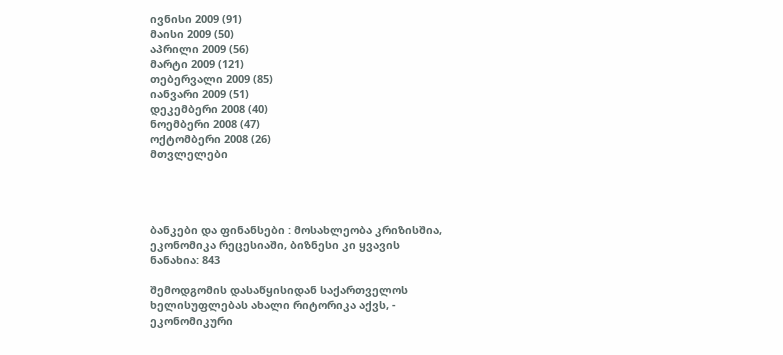ივნისი 2009 (91)
მაისი 2009 (50)
აპრილი 2009 (56)
მარტი 2009 (121)
თებერვალი 2009 (85)
იანვარი 2009 (51)
დეკემბერი 2008 (40)
ნოემბერი 2008 (47)
ოქტომბერი 2008 (26)
მთვლელები




ბანკები და ფინანსები : მოსახლეობა კრიზისშია, ეკონომიკა რეცესიაში, ბიზნესი კი ყვავის
ნანახია: 843

შემოდგომის დასაწყისიდან საქართველოს ხელისუფლებას ახალი რიტორიკა აქვს, - ეკონომიკური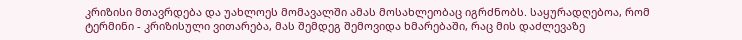კრიზისი მთავრდება და უახლოეს მომავალში ამას მოსახლეობაც იგრძნობს. საყურადღებოა, რომ ტერმინი - კრიზისული ვითარება, მას შემდეგ შემოვიდა ხმარებაში, რაც მის დაძლევაზე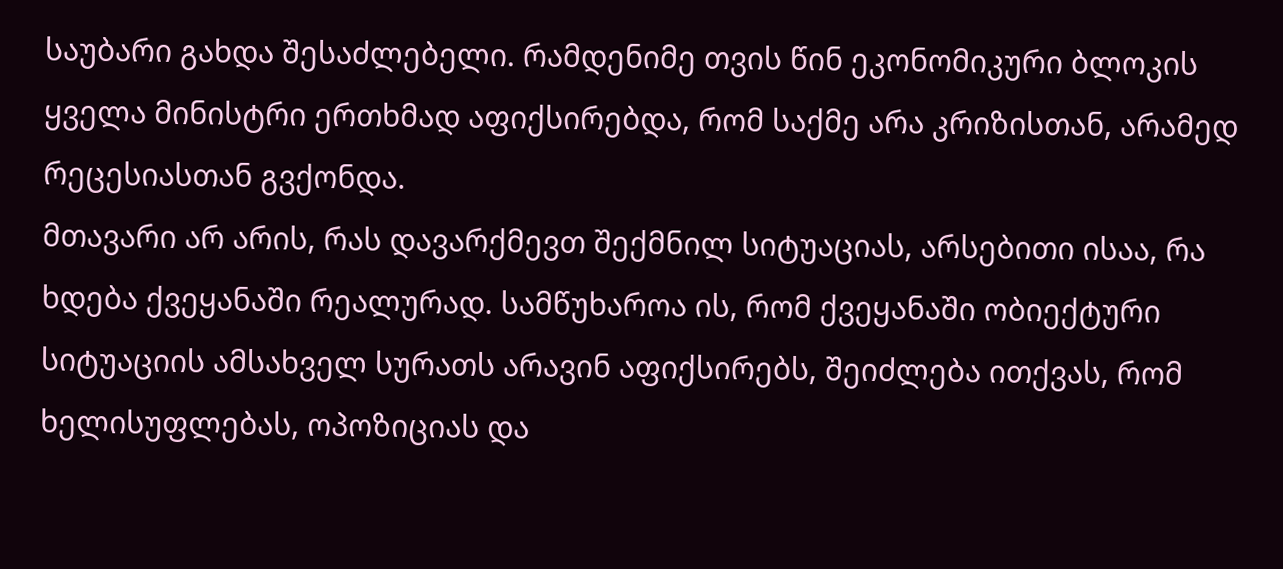საუბარი გახდა შესაძლებელი. რამდენიმე თვის წინ ეკონომიკური ბლოკის ყველა მინისტრი ერთხმად აფიქსირებდა, რომ საქმე არა კრიზისთან, არამედ რეცესიასთან გვქონდა.
მთავარი არ არის, რას დავარქმევთ შექმნილ სიტუაციას, არსებითი ისაა, რა ხდება ქვეყანაში რეალურად. სამწუხაროა ის, რომ ქვეყანაში ობიექტური სიტუაციის ამსახველ სურათს არავინ აფიქსირებს, შეიძლება ითქვას, რომ ხელისუფლებას, ოპოზიციას და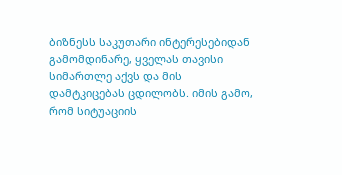ბიზნესს საკუთარი ინტერესებიდან გამომდინარე, ყველას თავისი სიმართლე აქვს და მის დამტკიცებას ცდილობს. იმის გამო, რომ სიტუაციის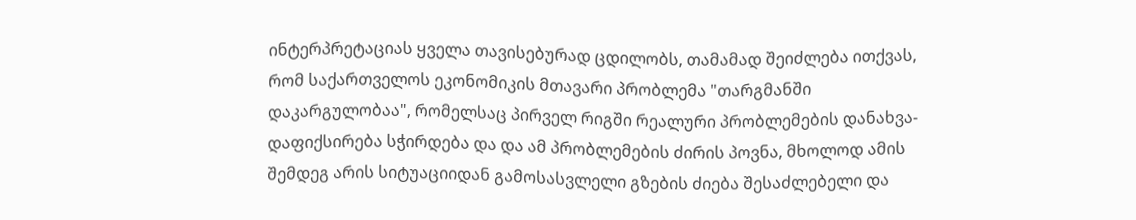ინტერპრეტაციას ყველა თავისებურად ცდილობს, თამამად შეიძლება ითქვას, რომ საქართველოს ეკონომიკის მთავარი პრობლემა "თარგმანში დაკარგულობაა", რომელსაც პირველ რიგში რეალური პრობლემების დანახვა-დაფიქსირება სჭირდება და და ამ პრობლემების ძირის პოვნა, მხოლოდ ამის შემდეგ არის სიტუაციიდან გამოსასვლელი გზების ძიება შესაძლებელი და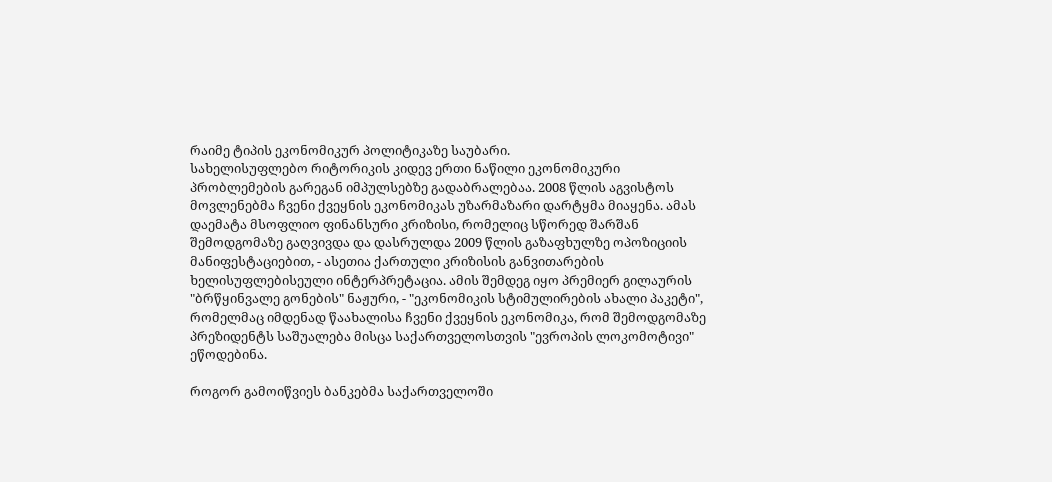რაიმე ტიპის ეკონომიკურ პოლიტიკაზე საუბარი.
სახელისუფლებო რიტორიკის კიდევ ერთი ნაწილი ეკონომიკური პრობლემების გარეგან იმპულსებზე გადაბრალებაა. 2008 წლის აგვისტოს მოვლენებმა ჩვენი ქვეყნის ეკონომიკას უზარმაზარი დარტყმა მიაყენა. ამას დაემატა მსოფლიო ფინანსური კრიზისი, რომელიც სწორედ შარშან შემოდგომაზე გაღვივდა და დასრულდა 2009 წლის გაზაფხულზე ოპოზიციის მანიფესტაციებით, - ასეთია ქართული კრიზისის განვითარების ხელისუფლებისეული ინტერპრეტაცია. ამის შემდეგ იყო პრემიერ გილაურის "ბრწყინვალე გონების" ნაჟური, - "ეკონომიკის სტიმულირების ახალი პაკეტი", რომელმაც იმდენად წაახალისა ჩვენი ქვეყნის ეკონომიკა, რომ შემოდგომაზე პრეზიდენტს საშუალება მისცა საქართველოსთვის "ევროპის ლოკომოტივი" ეწოდებინა.

როგორ გამოიწვიეს ბანკებმა საქართველოში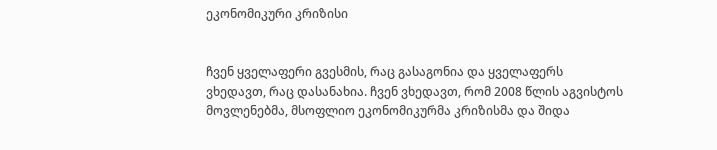ეკონომიკური კრიზისი


ჩვენ ყველაფერი გვესმის, რაც გასაგონია და ყველაფერს ვხედავთ, რაც დასანახია. ჩვენ ვხედავთ, რომ 2008 წლის აგვისტოს მოვლენებმა, მსოფლიო ეკონომიკურმა კრიზისმა და შიდა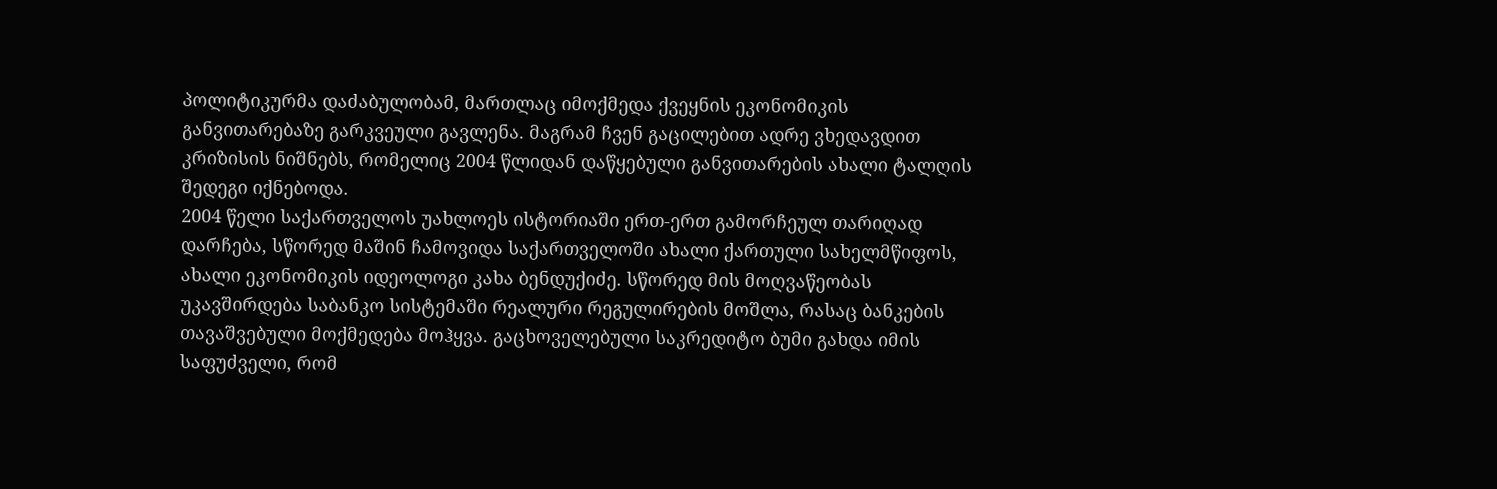პოლიტიკურმა დაძაბულობამ, მართლაც იმოქმედა ქვეყნის ეკონომიკის განვითარებაზე გარკვეული გავლენა. მაგრამ ჩვენ გაცილებით ადრე ვხედავდით კრიზისის ნიშნებს, რომელიც 2004 წლიდან დაწყებული განვითარების ახალი ტალღის შედეგი იქნებოდა.
2004 წელი საქართველოს უახლოეს ისტორიაში ერთ-ერთ გამორჩეულ თარიღად დარჩება, სწორედ მაშინ ჩამოვიდა საქართველოში ახალი ქართული სახელმწიფოს, ახალი ეკონომიკის იდეოლოგი კახა ბენდუქიძე. სწორედ მის მოღვაწეობას უკავშირდება საბანკო სისტემაში რეალური რეგულირების მოშლა, რასაც ბანკების თავაშვებული მოქმედება მოჰყვა. გაცხოველებული საკრედიტო ბუმი გახდა იმის საფუძველი, რომ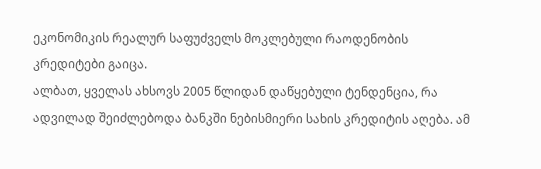ეკონომიკის რეალურ საფუძველს მოკლებული რაოდენობის კრედიტები გაიცა.
ალბათ, ყველას ახსოვს 2005 წლიდან დაწყებული ტენდენცია, რა ადვილად შეიძლებოდა ბანკში ნებისმიერი სახის კრედიტის აღება. ამ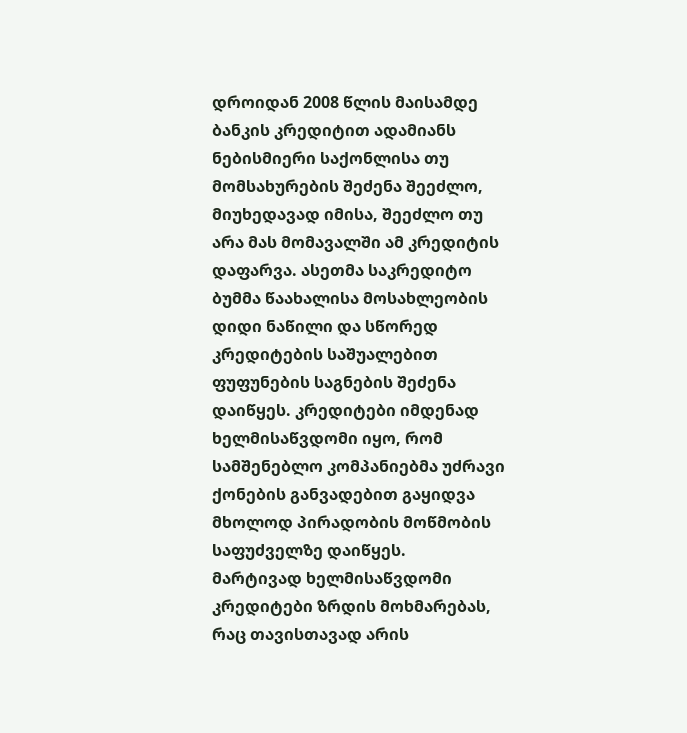დროიდან 2008 წლის მაისამდე ბანკის კრედიტით ადამიანს ნებისმიერი საქონლისა თუ მომსახურების შეძენა შეეძლო, მიუხედავად იმისა, შეეძლო თუ არა მას მომავალში ამ კრედიტის დაფარვა. ასეთმა საკრედიტო ბუმმა წაახალისა მოსახლეობის დიდი ნაწილი და სწორედ კრედიტების საშუალებით ფუფუნების საგნების შეძენა დაიწყეს. კრედიტები იმდენად ხელმისაწვდომი იყო, რომ სამშენებლო კომპანიებმა უძრავი ქონების განვადებით გაყიდვა მხოლოდ პირადობის მოწმობის საფუძველზე დაიწყეს.
მარტივად ხელმისაწვდომი კრედიტები ზრდის მოხმარებას, რაც თავისთავად არის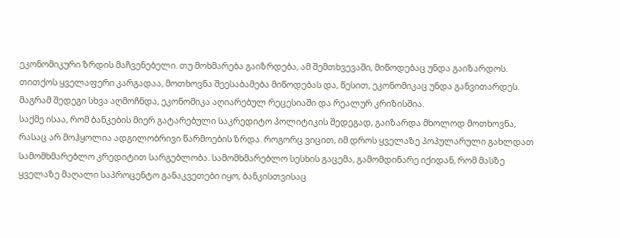ეკონომიკური ზრდის მაჩვენებელი. თუ მოხმარება გაიზრდება, ამ შემთხვევაში, მიწოდებაც უნდა გაიზარდოს. თითქოს ყველაფერი კარგადაა, მოთხოვნა შეესაბამება მიწოდებას და, წესით, ეკონომიკაც უნდა განვითარდეს. მაგრამ შედეგი სხვა აღმოჩნდა, ეკონომიკა აღიარებულ რეცესიაში და რეალურ კრიზისშია.
საქმე ისაა, რომ ბანკების მიერ გატარებული საკრედიტო პოლიტიკის შედეგად, გაიზარდა მხოლოდ მოთხოვნა, რასაც არ მოჰყოლია ადგილობრივი წარმოების ზრდა. როგორც ვიცით, იმ დროს ყველაზე პოპულარული გახლდათ სამომხმარებლო კრედიტით სარგებლობა. სამომხმარებლო სესხის გაცემა, გამომდინარე იქიდან, რომ მასზე ყველაზე მაღალი საპროცენტო განაკვეთები იყო, ბანკისთვისაც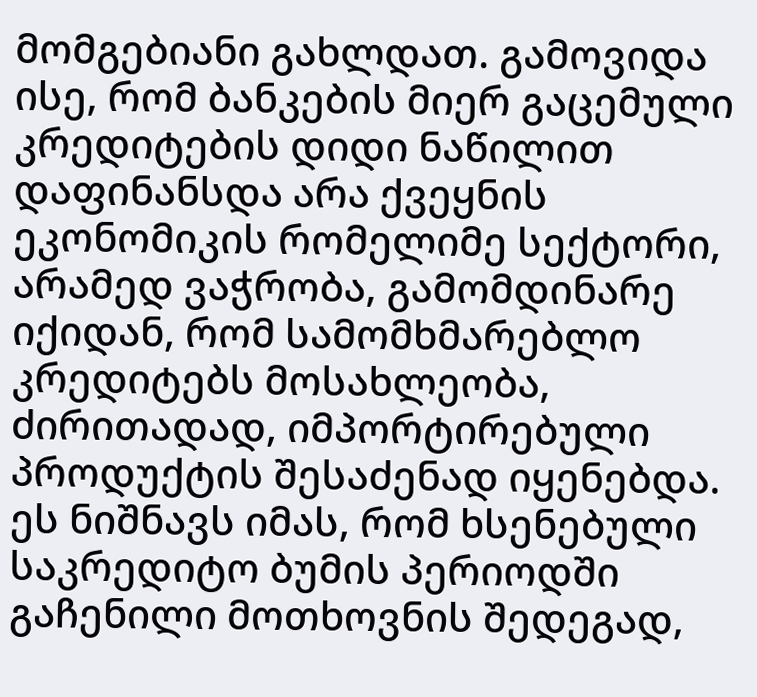მომგებიანი გახლდათ. გამოვიდა ისე, რომ ბანკების მიერ გაცემული კრედიტების დიდი ნაწილით დაფინანსდა არა ქვეყნის ეკონომიკის რომელიმე სექტორი, არამედ ვაჭრობა, გამომდინარე იქიდან, რომ სამომხმარებლო კრედიტებს მოსახლეობა, ძირითადად, იმპორტირებული პროდუქტის შესაძენად იყენებდა. ეს ნიშნავს იმას, რომ ხსენებული საკრედიტო ბუმის პერიოდში გაჩენილი მოთხოვნის შედეგად,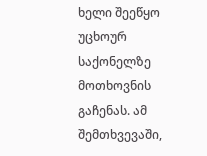ხელი შეეწყო უცხოურ საქონელზე მოთხოვნის გაჩენას. ამ შემთხვევაში,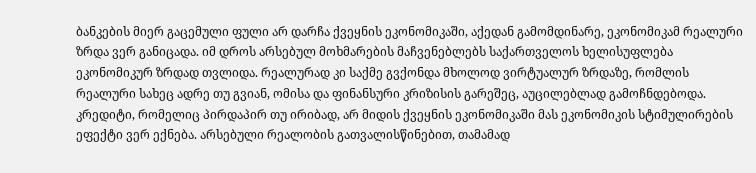ბანკების მიერ გაცემული ფული არ დარჩა ქვეყნის ეკონომიკაში, აქედან გამომდინარე, ეკონომიკამ რეალური ზრდა ვერ განიცადა. იმ დროს არსებულ მოხმარების მაჩვენებლებს საქართველოს ხელისუფლება ეკონომიკურ ზრდად თვლიდა. რეალურად კი საქმე გვქონდა მხოლოდ ვირტუალურ ზრდაზე, რომლის რეალური სახეც ადრე თუ გვიან, ომისა და ფინანსური კრიზისის გარეშეც, აუცილებლად გამოჩნდებოდა. კრედიტი, რომელიც პირდაპირ თუ ირიბად, არ მიდის ქვეყნის ეკონომიკაში მას ეკონომიკის სტიმულირების ეფექტი ვერ ექნება. არსებული რეალობის გათვალისწინებით, თამამად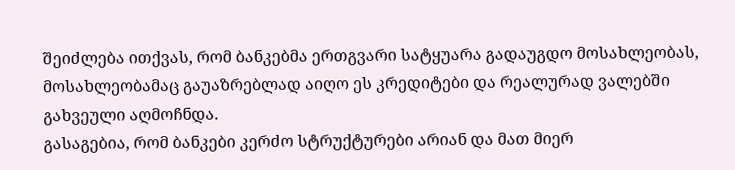შეიძლება ითქვას, რომ ბანკებმა ერთგვარი სატყუარა გადაუგდო მოსახლეობას, მოსახლეობამაც გაუაზრებლად აიღო ეს კრედიტები და რეალურად ვალებში გახვეული აღმოჩნდა.
გასაგებია, რომ ბანკები კერძო სტრუქტურები არიან და მათ მიერ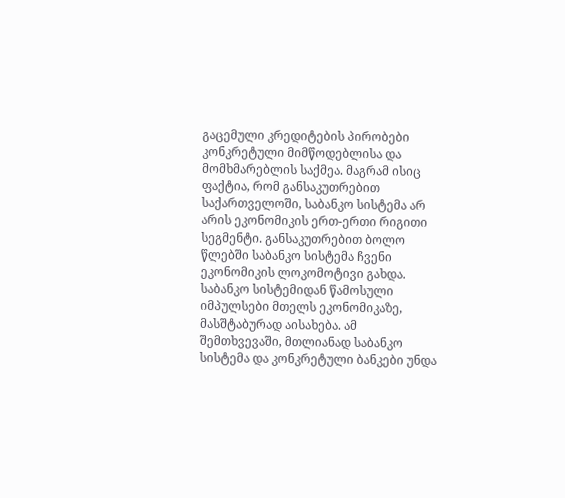გაცემული კრედიტების პირობები კონკრეტული მიმწოდებლისა და მომხმარებლის საქმეა. მაგრამ ისიც ფაქტია, რომ განსაკუთრებით საქართველოში, საბანკო სისტემა არ არის ეკონომიკის ერთ-ერთი რიგითი სეგმენტი. განსაკუთრებით ბოლო წლებში საბანკო სისტემა ჩვენი ეკონომიკის ლოკომოტივი გახდა. საბანკო სისტემიდან წამოსული იმპულსები მთელს ეკონომიკაზე, მასშტაბურად აისახება. ამ შემთხვევაში, მთლიანად საბანკო სისტემა და კონკრეტული ბანკები უნდა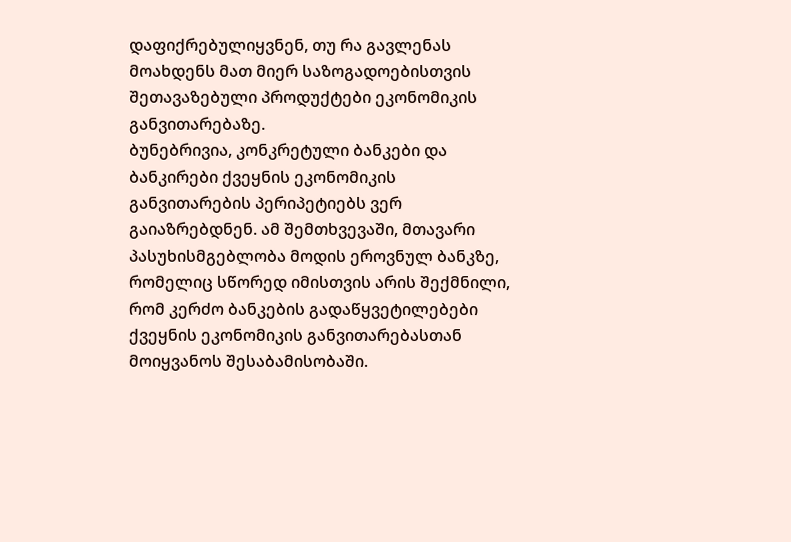დაფიქრებულიყვნენ, თუ რა გავლენას მოახდენს მათ მიერ საზოგადოებისთვის შეთავაზებული პროდუქტები ეკონომიკის განვითარებაზე.
ბუნებრივია, კონკრეტული ბანკები და ბანკირები ქვეყნის ეკონომიკის განვითარების პერიპეტიებს ვერ გაიაზრებდნენ. ამ შემთხვევაში, მთავარი პასუხისმგებლობა მოდის ეროვნულ ბანკზე, რომელიც სწორედ იმისთვის არის შექმნილი, რომ კერძო ბანკების გადაწყვეტილებები ქვეყნის ეკონომიკის განვითარებასთან მოიყვანოს შესაბამისობაში.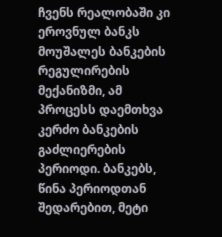ჩვენს რეალობაში კი ეროვნულ ბანკს მოუშალეს ბანკების რეგულირების მექანიზმი, ამ პროცესს დაემთხვა კერძო ბანკების გაძლიერების პერიოდი. ბანკებს, წინა პერიოდთან შედარებით, მეტი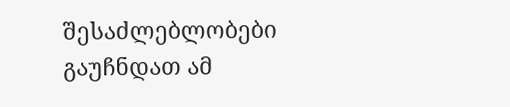შესაძლებლობები გაუჩნდათ ამ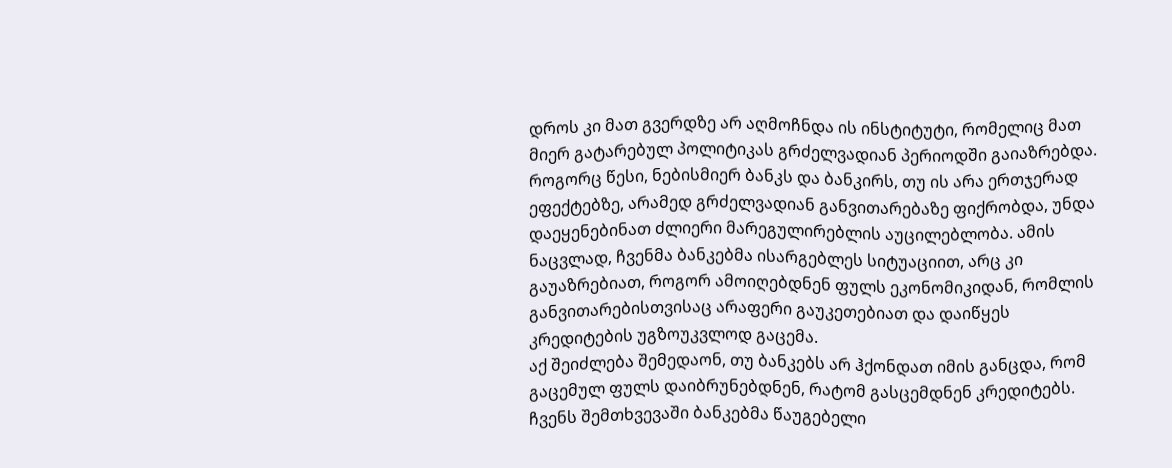დროს კი მათ გვერდზე არ აღმოჩნდა ის ინსტიტუტი, რომელიც მათ მიერ გატარებულ პოლიტიკას გრძელვადიან პერიოდში გაიაზრებდა. როგორც წესი, ნებისმიერ ბანკს და ბანკირს, თუ ის არა ერთჯერად ეფექტებზე, არამედ გრძელვადიან განვითარებაზე ფიქრობდა, უნდა დაეყენებინათ ძლიერი მარეგულირებლის აუცილებლობა. ამის ნაცვლად, ჩვენმა ბანკებმა ისარგებლეს სიტუაციით, არც კი გაუაზრებიათ, როგორ ამოიღებდნენ ფულს ეკონომიკიდან, რომლის განვითარებისთვისაც არაფერი გაუკეთებიათ და დაიწყეს კრედიტების უგზოუკვლოდ გაცემა.
აქ შეიძლება შემედაონ, თუ ბანკებს არ ჰქონდათ იმის განცდა, რომ გაცემულ ფულს დაიბრუნებდნენ, რატომ გასცემდნენ კრედიტებს. ჩვენს შემთხვევაში ბანკებმა წაუგებელი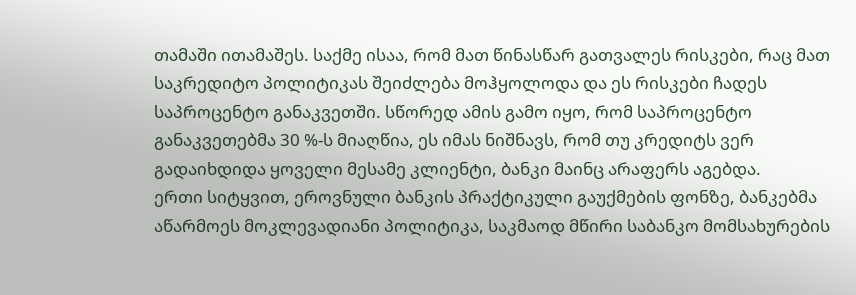თამაში ითამაშეს. საქმე ისაა, რომ მათ წინასწარ გათვალეს რისკები, რაც მათ საკრედიტო პოლიტიკას შეიძლება მოჰყოლოდა და ეს რისკები ჩადეს საპროცენტო განაკვეთში. სწორედ ამის გამო იყო, რომ საპროცენტო განაკვეთებმა 30 %-ს მიაღწია, ეს იმას ნიშნავს, რომ თუ კრედიტს ვერ გადაიხდიდა ყოველი მესამე კლიენტი, ბანკი მაინც არაფერს აგებდა.
ერთი სიტყვით, ეროვნული ბანკის პრაქტიკული გაუქმების ფონზე, ბანკებმა აწარმოეს მოკლევადიანი პოლიტიკა, საკმაოდ მწირი საბანკო მომსახურების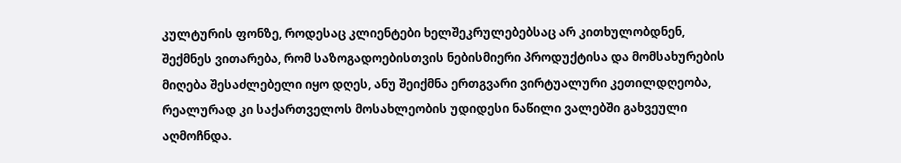კულტურის ფონზე, როდესაც კლიენტები ხელშეკრულებებსაც არ კითხულობდნენ, შექმნეს ვითარება, რომ საზოგადოებისთვის ნებისმიერი პროდუქტისა და მომსახურების მიღება შესაძლებელი იყო დღეს, ანუ შეიქმნა ერთგვარი ვირტუალური კეთილდღეობა, რეალურად კი საქართველოს მოსახლეობის უდიდესი ნაწილი ვალებში გახვეული აღმოჩნდა.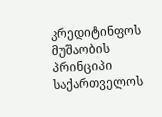კრედიტინფოს მუშაობის პრინციპი საქართველოს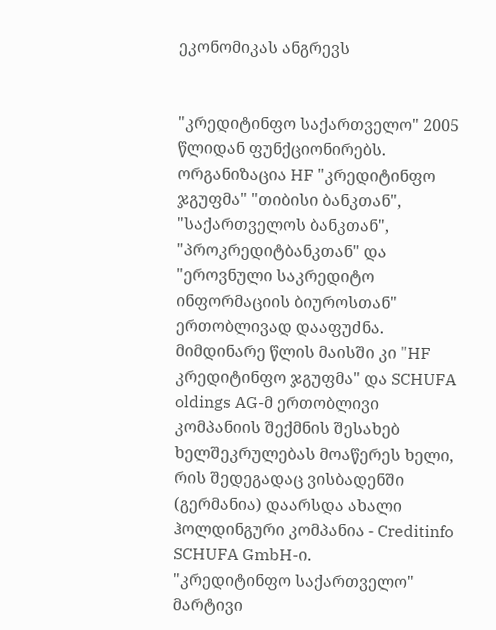ეკონომიკას ანგრევს


"კრედიტინფო საქართველო" 2005 წლიდან ფუნქციონირებს. ორგანიზაცია HF "კრედიტინფო ჯგუფმა" "თიბისი ბანკთან", "საქართველოს ბანკთან", "პროკრედიტბანკთან" და "ეროვნული საკრედიტო ინფორმაციის ბიუროსთან" ერთობლივად დააფუძნა. მიმდინარე წლის მაისში კი "HF კრედიტინფო ჯგუფმა" და SCHUFA oldings AG-მ ერთობლივი კომპანიის შექმნის შესახებ ხელშეკრულებას მოაწერეს ხელი, რის შედეგადაც ვისბადენში (გერმანია) დაარსდა ახალი ჰოლდინგური კომპანია - Creditinfo SCHUFA GmbH-ი.
"კრედიტინფო საქართველო" მარტივი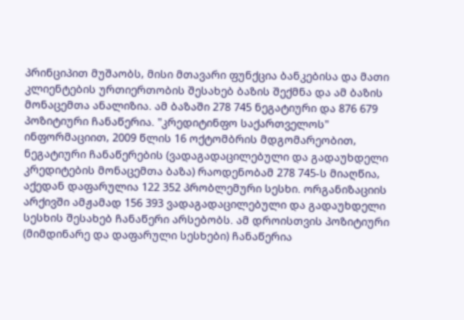პრინციპით მუშაობს, მისი მთავარი ფუნქცია ბანკებისა და მათი კლიენტების ურთიერთობის შესახებ ბაზის შექმნა და ამ ბაზის მონაცემთა ანალიზია. ამ ბაზაში 278 745 ნეგატიური და 876 679 პოზიტიური ჩანაწერია. "კრედიტინფო საქართველოს" ინფორმაციით, 2009 წლის 16 ოქტომბრის მდგომარეობით, ნეგატიური ჩანაწერების (ვადაგადაცილებული და გადაუხდელი კრედიტების მონაცემთა ბაზა) რაოდენობამ 278 745-ს მიაღწია, აქედან დაფარულია 122 352 პრობლემური სესხი. ორგანიზაციის არქივში ამჟამად 156 393 ვადაგადაცილებული და გადაუხდელი სესხის შესახებ ჩანაწერი არსებობს. ამ დროისთვის პოზიტიური (მიმდინარე და დაფარული სესხები) ჩანაწერია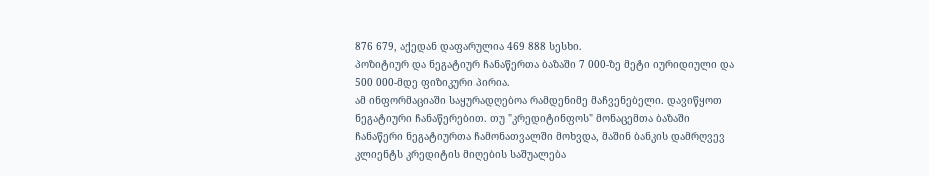876 679, აქედან დაფარულია 469 888 სესხი.
პოზიტიურ და ნეგატიურ ჩანაწერთა ბაზაში 7 000-ზე მეტი იურიდიული და 500 000-მდე ფიზიკური პირია.
ამ ინფორმაციაში საყურადღებოა რამდენიმე მაჩვენებელი. დავიწყოთ ნეგატიური ჩანაწერებით. თუ "კრედიტინფოს" მონაცემთა ბაზაში ჩანაწერი ნეგატიურთა ჩამონათვალში მოხვდა, მაშინ ბანკის დამრღვევ კლიენტს კრედიტის მიღების საშუალება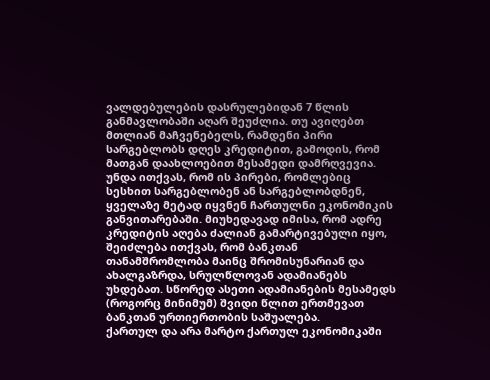ვალდებულების დასრულებიდან 7 წლის განმავლობაში აღარ შეუძლია. თუ ავიღებთ მთლიან მაჩვენებელს, რამდენი პირი სარგებლობს დღეს კრედიტით, გამოდის, რომ მათგან დაახლოებით მესამედი დამრღვევია.
უნდა ითქვას, რომ ის პირები, რომლებიც სესხით სარგებლობენ ან სარგებლობდნენ, ყველაზე მეტად იყვნენ ჩართულნი ეკონომიკის განვითარებაში. მიუხედავად იმისა, რომ ადრე კრედიტის აღება ძალიან გამარტივებული იყო, შეიძლება ითქვას, რომ ბანკთან თანამშრომლობა მაინც შრომისუნარიან და ახალგაზრდა, სრულწლოვან ადამიანებს უხდებათ. სწორედ ასეთი ადამიანების მესამედს (როგორც მინიმუმ) შვიდი წლით ერთმევათ ბანკთან ურთიერთობის საშუალება.
ქართულ და არა მარტო ქართულ ეკონომიკაში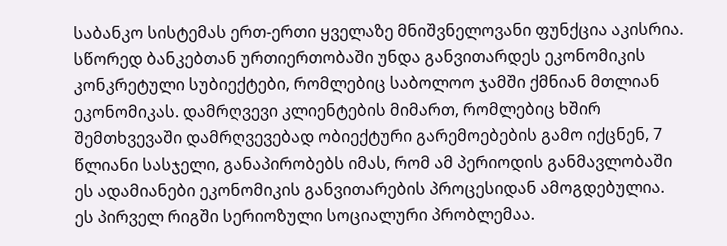საბანკო სისტემას ერთ-ერთი ყველაზე მნიშვნელოვანი ფუნქცია აკისრია. სწორედ ბანკებთან ურთიერთობაში უნდა განვითარდეს ეკონომიკის კონკრეტული სუბიექტები, რომლებიც საბოლოო ჯამში ქმნიან მთლიან ეკონომიკას. დამრღვევი კლიენტების მიმართ, რომლებიც ხშირ შემთხვევაში დამრღვევებად ობიექტური გარემოებების გამო იქცნენ, 7 წლიანი სასჯელი, განაპირობებს იმას, რომ ამ პერიოდის განმავლობაში ეს ადამიანები ეკონომიკის განვითარების პროცესიდან ამოგდებულია.
ეს პირველ რიგში სერიოზული სოციალური პრობლემაა.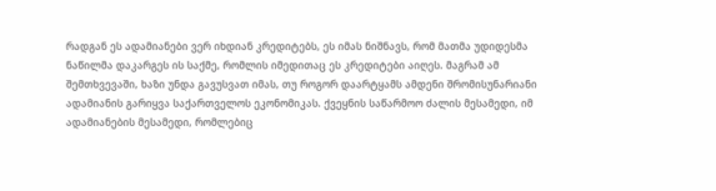რადგან ეს ადამიანები ვერ იხდიან კრედიტებს, ეს იმას ნიშნავს, რომ მათმა უდიდესმა ნაწილმა დაკარგეს ის საქმე, რომლის იმედითაც ეს კრედიტები აიღეს. მაგრამ ამ შემთხვევაში, ხაზი უნდა გავუსვათ იმას, თუ როგორ დაარტყამს ამდენი შრომისუნარიანი ადამიანის გარიყვა საქართველოს ეკონომიკას. ქვეყნის საწარმოო ძალის მესამედი, იმ ადამიანების მესამედი, რომლებიც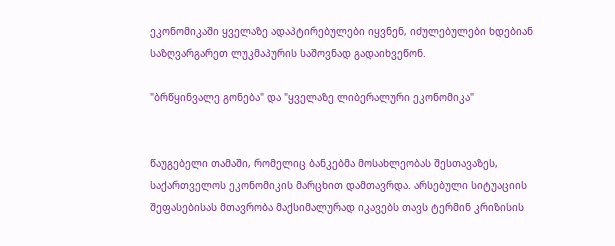ეკონომიკაში ყველაზე ადაპტირებულები იყვნენ, იძულებულები ხდებიან საზღვარგარეთ ლუკმაპურის საშოვნად გადაიხვეწონ.

"ბრწყინვალე გონება" და "ყველაზე ლიბერალური ეკონომიკა"


წაუგებელი თამაში, რომელიც ბანკებმა მოსახლეობას შესთავაზეს, საქართველოს ეკონომიკის მარცხით დამთავრდა. არსებული სიტუაციის შეფასებისას მთავრობა მაქსიმალურად იკავებს თავს ტერმინ კრიზისის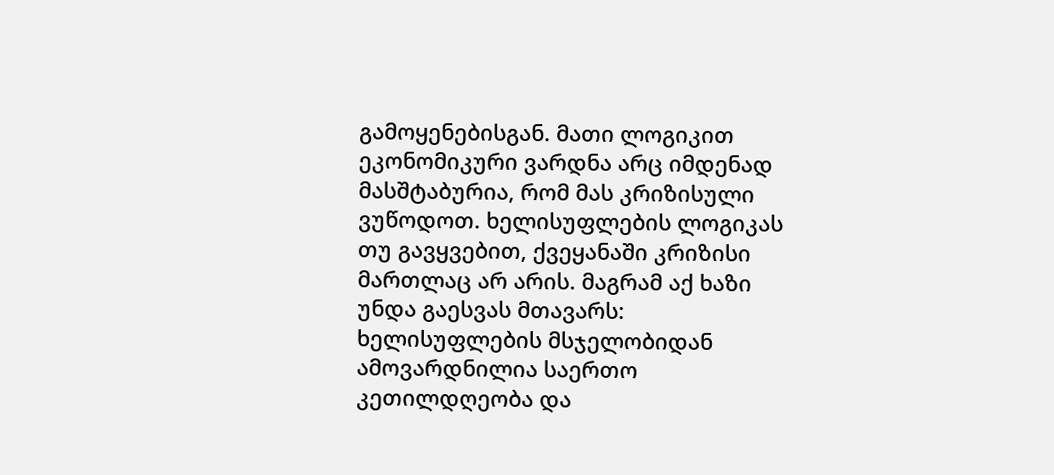გამოყენებისგან. მათი ლოგიკით ეკონომიკური ვარდნა არც იმდენად მასშტაბურია, რომ მას კრიზისული ვუწოდოთ. ხელისუფლების ლოგიკას თუ გავყვებით, ქვეყანაში კრიზისი მართლაც არ არის. მაგრამ აქ ხაზი უნდა გაესვას მთავარს: ხელისუფლების მსჯელობიდან ამოვარდნილია საერთო კეთილდღეობა და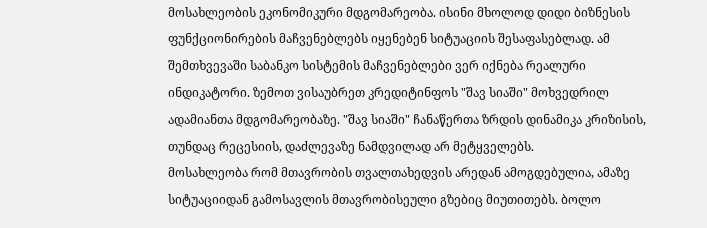მოსახლეობის ეკონომიკური მდგომარეობა. ისინი მხოლოდ დიდი ბიზნესის ფუნქციონირების მაჩვენებლებს იყენებენ სიტუაციის შესაფასებლად. ამ შემთხვევაში საბანკო სისტემის მაჩვენებლები ვერ იქნება რეალური ინდიკატორი. ზემოთ ვისაუბრეთ კრედიტინფოს "შავ სიაში" მოხვედრილ ადამიანთა მდგომარეობაზე. "შავ სიაში" ჩანაწერთა ზრდის დინამიკა კრიზისის, თუნდაც რეცესიის, დაძლევაზე ნამდვილად არ მეტყველებს.
მოსახლეობა რომ მთავრობის თვალთახედვის არედან ამოგდებულია, ამაზე სიტუაციიდან გამოსავლის მთავრობისეული გზებიც მიუთითებს. ბოლო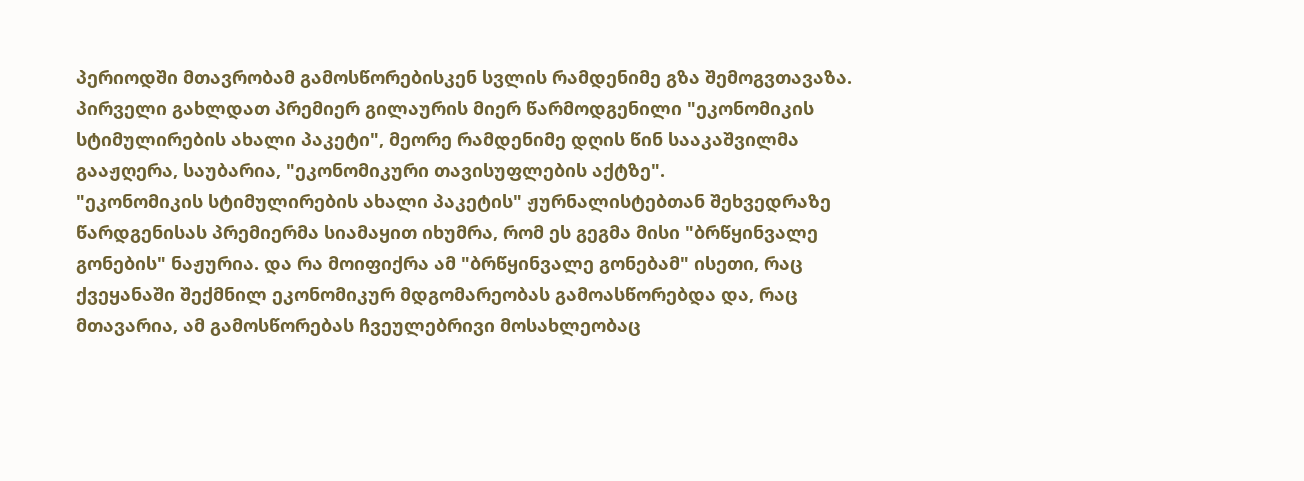პერიოდში მთავრობამ გამოსწორებისკენ სვლის რამდენიმე გზა შემოგვთავაზა. პირველი გახლდათ პრემიერ გილაურის მიერ წარმოდგენილი "ეკონომიკის სტიმულირების ახალი პაკეტი", მეორე რამდენიმე დღის წინ სააკაშვილმა გააჟღერა, საუბარია, "ეკონომიკური თავისუფლების აქტზე".
"ეკონომიკის სტიმულირების ახალი პაკეტის" ჟურნალისტებთან შეხვედრაზე წარდგენისას პრემიერმა სიამაყით იხუმრა, რომ ეს გეგმა მისი "ბრწყინვალე გონების" ნაჟურია. და რა მოიფიქრა ამ "ბრწყინვალე გონებამ" ისეთი, რაც ქვეყანაში შექმნილ ეკონომიკურ მდგომარეობას გამოასწორებდა და, რაც მთავარია, ამ გამოსწორებას ჩვეულებრივი მოსახლეობაც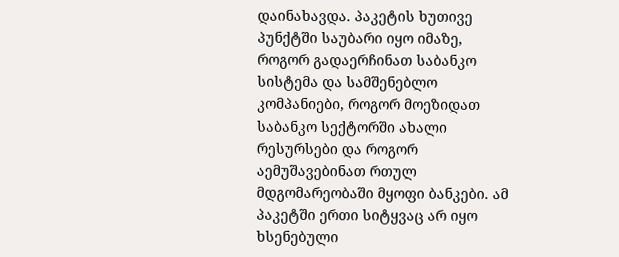დაინახავდა. პაკეტის ხუთივე პუნქტში საუბარი იყო იმაზე, როგორ გადაერჩინათ საბანკო სისტემა და სამშენებლო კომპანიები, როგორ მოეზიდათ საბანკო სექტორში ახალი რესურსები და როგორ აემუშავებინათ რთულ მდგომარეობაში მყოფი ბანკები. ამ პაკეტში ერთი სიტყვაც არ იყო ხსენებული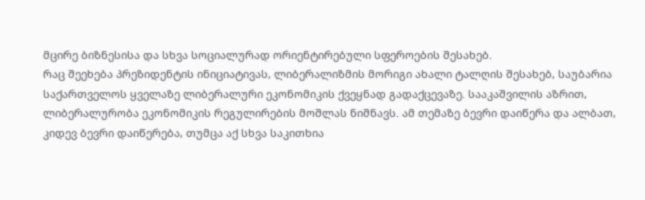მცირე ბიზნესისა და სხვა სოციალურად ორიენტირებული სფეროების შესახებ.
რაც შეეხება პრეზიდენტის ინიციატივას, ლიბერალიზმის მორიგი ახალი ტალღის შესახებ, საუბარია საქართველოს ყველაზე ლიბერალური ეკონომიკის ქვეყნად გადაქცევაზე. სააკაშვილის აზრით, ლიბერალურობა ეკონომიკის რეგულირების მოშლას ნიშნავს. ამ თემაზე ბევრი დაიწერა და ალბათ, კიდევ ბევრი დაიწერება, თუმცა აქ სხვა საკითხია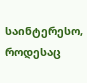საინტერესო, როდესაც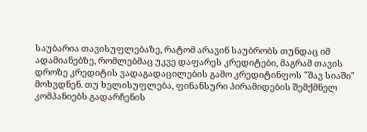საუბარია თავისუფლებაზე, რატომ არავინ საუბრობს თუნდაც იმ ადამიანებზე, რომლებმაც უკვე დაფარეს კრედიტები, მაგრამ თავის დროზე კრედიტის ვადაგადაცილების გამო კრედიტინფოს "შავ სიაში" მოხვდნენ. თუ ხელისუფლება, ფინანსური პირამიდების შემქმნელ კომპანიებს გადარჩენის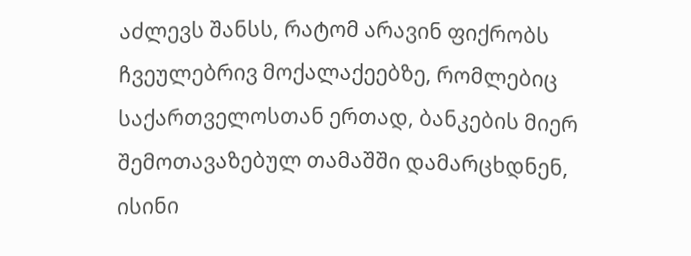აძლევს შანსს, რატომ არავინ ფიქრობს ჩვეულებრივ მოქალაქეებზე, რომლებიც საქართველოსთან ერთად, ბანკების მიერ შემოთავაზებულ თამაშში დამარცხდნენ, ისინი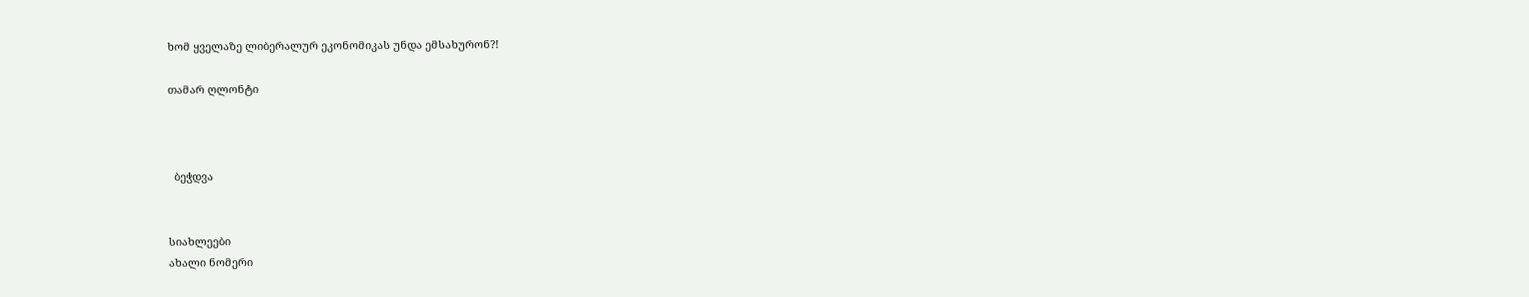ხომ ყველაზე ლიბერალურ ეკონომიკას უნდა ემსახურონ?!

თამარ ღლონტი



  ბეჭდვა


სიახლეები
ახალი ნომერი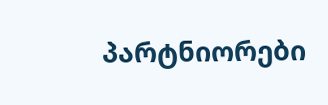პარტნიორები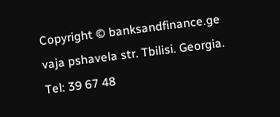Copyright © banksandfinance.ge vaja pshavela str. Tbilisi. Georgia. Tel: 39 67 48